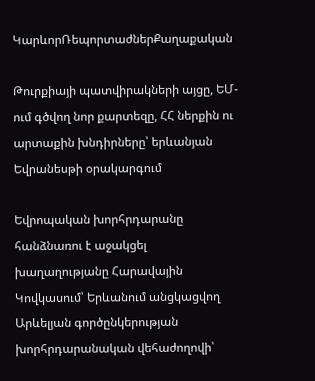ԿարևորՌեպորտաժներՔաղաքական

Թուրքիայի պատվիրակների այցը, ԵՄ-ում գծվող նոր քարտեզը, ՀՀ ներքին ու արտաքին խնդիրները՝ երևանյան Եվրանեսթի օրակարգում

Եվրոպական խորհրդարանը հանձնառու է աջակցել խաղաղությանը Հարավային Կովկասում՝ Երևանում անցկացվող Արևելյան գործընկերության խորհրդարանական վեհաժողովի՝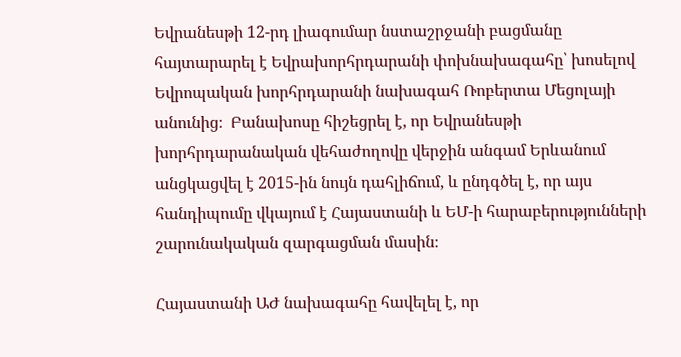Եվրանեսթի 12-րդ լիագումար նստաշրջանի բացմանը հայտարարել է Եվրախորհրդարանի փոխնախագահը՝ խոսելով Եվրոպական խորհրդարանի նախագահ Ռոբերտա Մեցոլայի անունից։  Բանախոսը հիշեցրել է, որ Եվրանեսթի խորհրդարանական վեհաժողովը վերջին անգամ Երևանում անցկացվել է 2015-ին նույն դահլիճում, և ընդգծել է, որ այս հանդիպումը վկայում է Հայաստանի և ԵՄ-ի հարաբերությունների շարունակական զարգացման մասին։

Հայաստանի ԱԺ նախագահը հավելել է, որ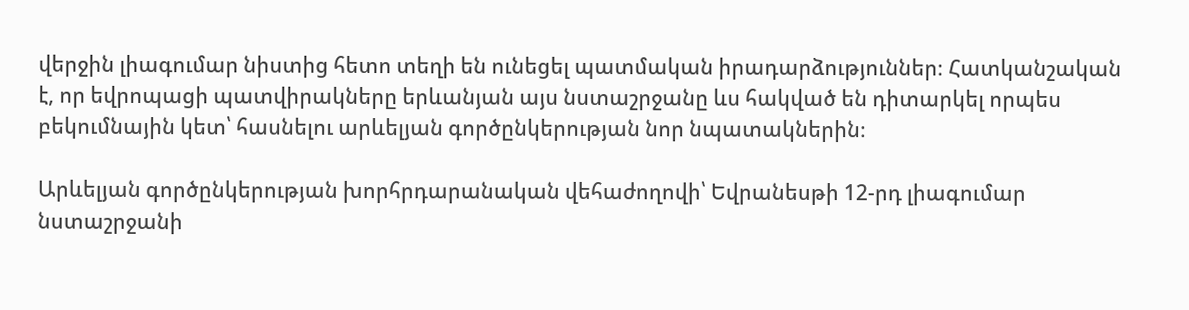վերջին լիագումար նիստից հետո տեղի են ունեցել պատմական իրադարձություններ։ Հատկանշական է, որ եվրոպացի պատվիրակները երևանյան այս նստաշրջանը ևս հակված են դիտարկել որպես բեկումնային կետ՝ հասնելու արևելյան գործընկերության նոր նպատակներին։

Արևելյան գործընկերության խորհրդարանական վեհաժողովի՝ Եվրանեսթի 12-րդ լիագումար նստաշրջանի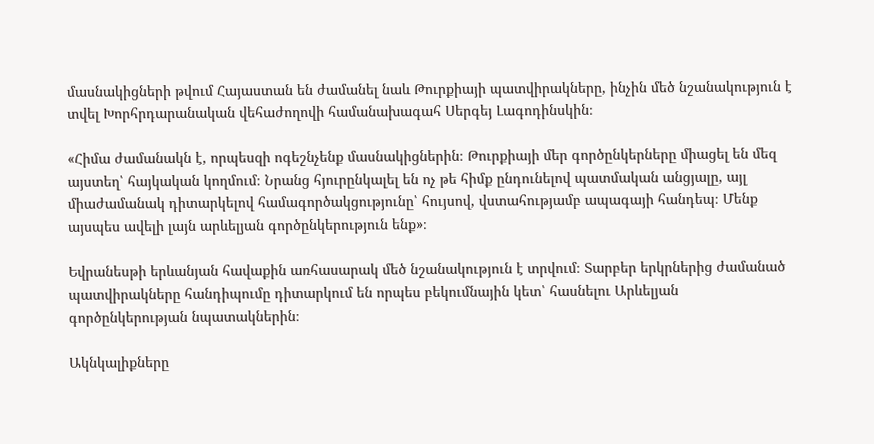մասնակիցների թվում Հայաստան են ժամանել նաև Թուրքիայի պատվիրակները, ինչին մեծ նշանակություն է տվել Խորհրդարանական վեհաժողովի համանախագահ Սերգեյ Լագոդինսկին։

«Հիմա ժամանակն է, որպեսզի ոգեշնչենք մասնակիցներին։ Թուրքիայի մեր գործընկերները միացել են մեզ այստեղ՝ հայկական կողմում։ Նրանց հյուրընկալել են ոչ թե հիմք ընդունելով պատմական անցյալը, այլ միաժամանակ դիտարկելով համագործակցությունը՝ հույսով, վստահությամբ ապագայի հանդեպ։ Մենք այսպես ավելի լայն արևելյան գործընկերություն ենք»։

Եվրանեսթի երևանյան հավաքին առհասարակ մեծ նշանակություն է տրվում։ Տարբեր երկրներից ժամանած պատվիրակները հանդիպումը դիտարկում են որպես բեկումնային կետ՝ հասնելու Արևելյան գործընկերության նպատակներին։

Ակնկալիքները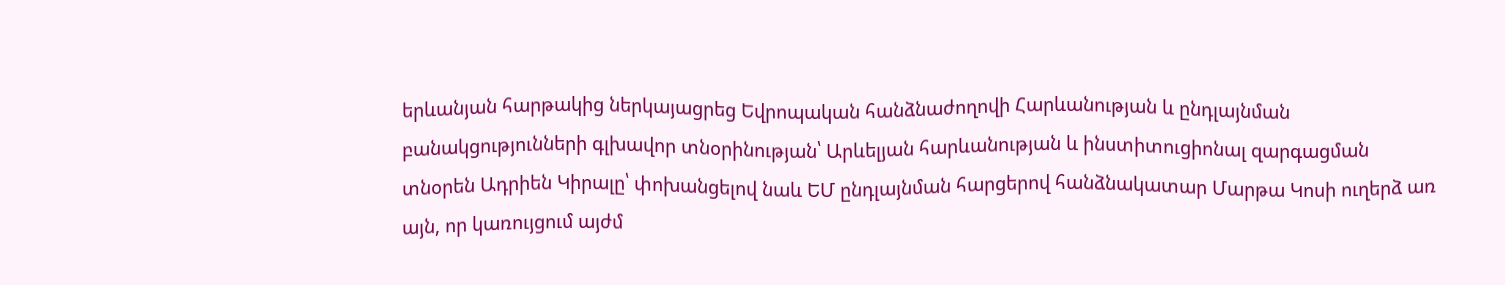երևանյան հարթակից ներկայացրեց Եվրոպական հանձնաժողովի Հարևանության և ընդլայնման բանակցությունների գլխավոր տնօրինության՝ Արևելյան հարևանության և ինստիտուցիոնալ զարգացման տնօրեն Ադրիեն Կիրալը՝ փոխանցելով նաև ԵՄ ընդլայնման հարցերով հանձնակատար Մարթա Կոսի ուղերձ առ այն, որ կառույցում այժմ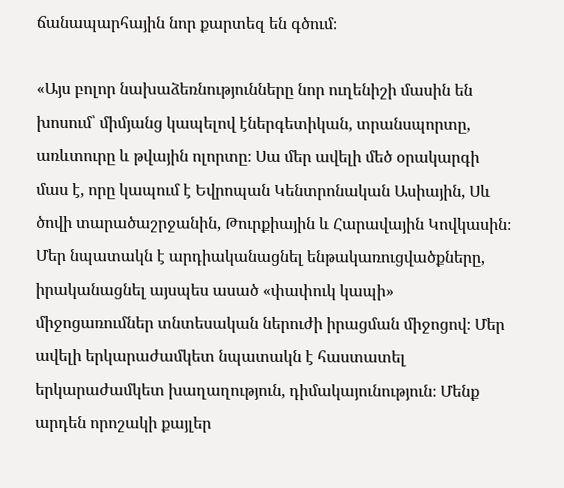ճանապարհային նոր քարտեզ են գծում։

«Այս բոլոր նախաձեռնությունները նոր ուղենիշի մասին են խոսում՝ միմյանց կապելով էներգետիկան, տրանսպորտը, առևտուրը և թվային ոլորտը։ Սա մեր ավելի մեծ օրակարգի մաս է, որը կապում է Եվրոպան Կենտրոնական Ասիային, Սև ծովի տարածաշրջանին, Թուրքիային և Հարավային Կովկասին։ Մեր նպատակն է արդիականացնել ենթակառուցվածքները, իրականացնել այսպես ասած «փափուկ կապի» միջոցառումներ տնտեսական ներուժի իրացման միջոցով։ Մեր ավելի երկարաժամկետ նպատակն է հաստատել երկարաժամկետ խաղաղություն, դիմակայունություն։ Մենք արդեն որոշակի քայլեր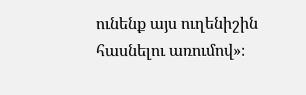ունենք այս ուղենիշին հասնելու առումով»։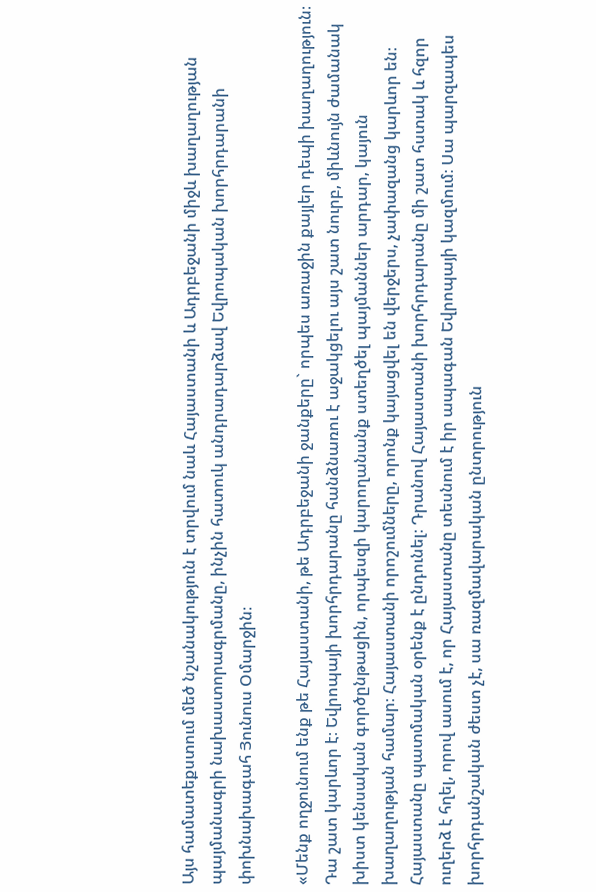Այս համատեքստում մեծ նշանակություն է տրվում նաև Հայաստանի և Ադրբեջանի միջև խաղաղության պայմանագրի նախաստորագրմանը, ինչին հատուկ անդրադարձավ Եվրոպական խորհրդարանի փոխնախագահ Յունուս Օմարջին։

«Մենք ողջունում ենք թե Հայաստանի, թե Ադրբեջանի ջանքերը` որպես առաջին քայլեր դեպի խաղաղություն։ Դա շատ կարևոր է։ Եվրոպայի խորհրդարանը հանձնառու է աջակցելու այս շատ նուրբ, միևնույն ժամանակ խիստ կենսական գործընթացին, որպեսզի կարողանանք ստեղծել պայմաններ արդար, կայուն խաղաղության համար։ Հայաստանի որոշումները, որոնք կայացվել են վերջերս, չափազանց կարևոր են։ Հայաստանը պատմական օրենք է ընդունել։ Դրանով Հայաստանի խորհրդարանը մի շատ հստակ և հզոր ուղերձ է հղել, որով ասում է, որ Հայաստանը տեսնում է իր ապագան Եվրոպայի կազմում։ Սա պարզապես խորհրդանշական ժեստ չէ, սա ռազմավարական ընտրություն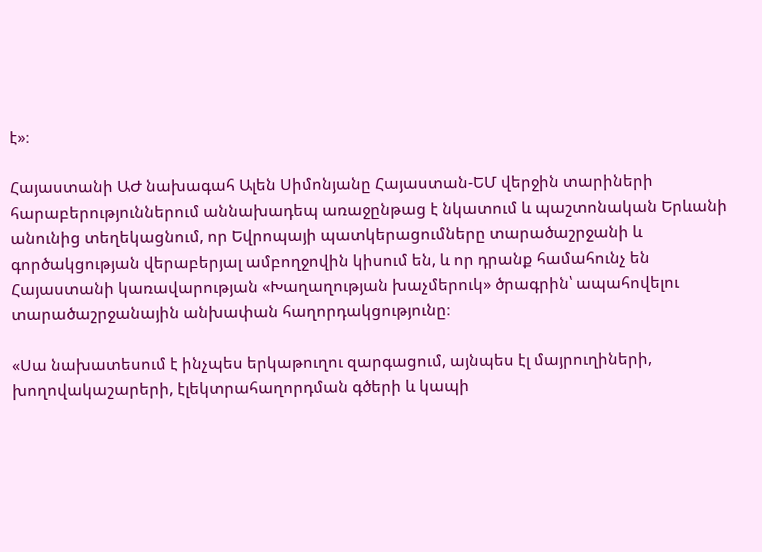է»։

Հայաստանի ԱԺ նախագահ Ալեն Սիմոնյանը Հայաստան-ԵՄ վերջին տարիների հարաբերություններում աննախադեպ առաջընթաց է նկատում և պաշտոնական Երևանի անունից տեղեկացնում, որ Եվրոպայի պատկերացումները տարածաշրջանի և գործակցության վերաբերյալ ամբողջովին կիսում են, և որ դրանք համահունչ են Հայաստանի կառավարության «Խաղաղության խաչմերուկ» ծրագրին՝ ապահովելու տարածաշրջանային անխափան հաղորդակցությունը։

«Սա նախատեսում է ինչպես երկաթուղու զարգացում, այնպես էլ մայրուղիների, խողովակաշարերի, էլեկտրահաղորդման գծերի և կապի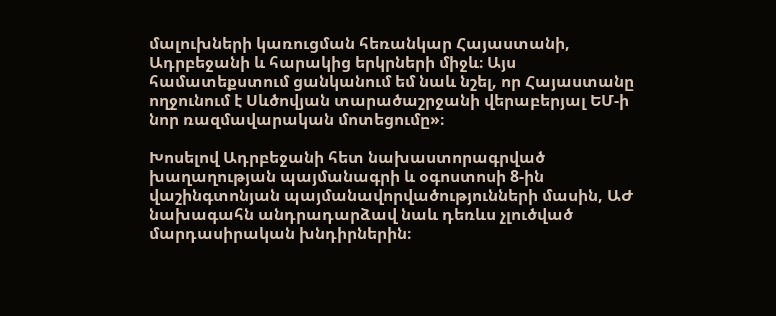մալուխների կառուցման հեռանկար Հայաստանի, Ադրբեջանի և հարակից երկրների միջև։ Այս համատեքստում ցանկանում եմ նաև նշել, որ Հայաստանը ողջունում է Սևծովյան տարածաշրջանի վերաբերյալ ԵՄ-ի նոր ռազմավարական մոտեցումը»։

Խոսելով Ադրբեջանի հետ նախաստորագրված խաղաղության պայմանագրի և օգոստոսի 8-ին վաշինգտոնյան պայմանավորվածությունների մասին, ԱԺ նախագահն անդրադարձավ նաև դեռևս չլուծված մարդասիրական խնդիրներին։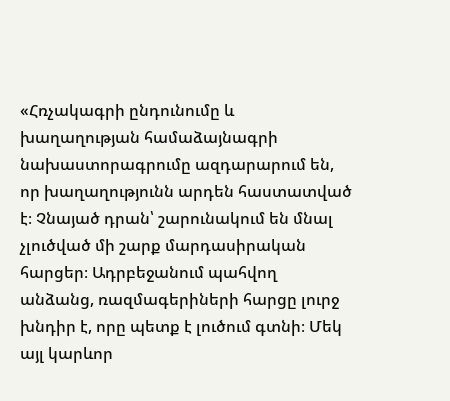«Հռչակագրի ընդունումը և խաղաղության համաձայնագրի նախաստորագրումը ազդարարում են, որ խաղաղությունն արդեն հաստատված է։ Չնայած դրան՝ շարունակում են մնալ չլուծված մի շարք մարդասիրական հարցեր։ Ադրբեջանում պահվող անձանց, ռազմագերիների հարցը լուրջ խնդիր է, որը պետք է լուծում գտնի։ Մեկ այլ կարևոր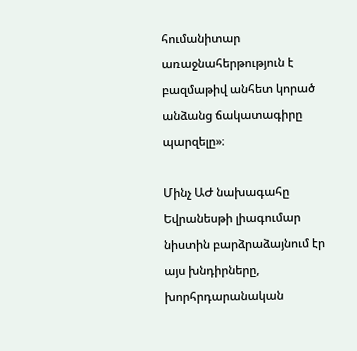հումանիտար առաջնահերթություն է բազմաթիվ անհետ կորած անձանց ճակատագիրը պարզելը»։

Մինչ ԱԺ նախագահը Եվրանեսթի լիագումար նիստին բարձրաձայնում էր այս խնդիրները, խորհրդարանական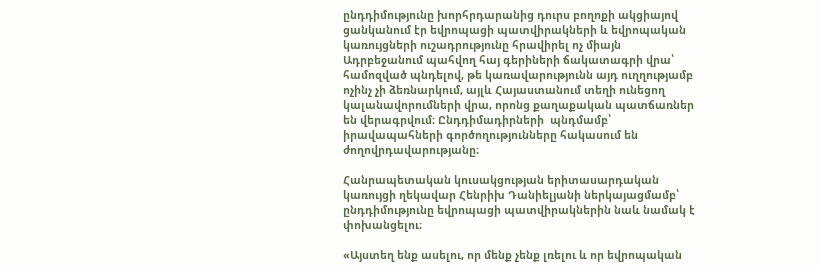ընդդիմությունը խորհրդարանից դուրս բողոքի ակցիայով ցանկանում էր եվրոպացի պատվիրակների և եվրոպական կառույցների ուշադրությունը հրավիրել ոչ միայն Ադրբեջանում պահվող հայ գերիների ճակատագրի վրա՝ համոզված պնդելով, թե կառավարությունն այդ ուղղությամբ ոչինչ չի ձեռնարկում, այլև Հայաստանում տեղի ունեցող կալանավորումների վրա, որոնց քաղաքական պատճառներ են վերագրվում։ Ընդդիմադիրների  պնդմամբ՝ իրավապահների գործողությունները հակասում են ժողովրդավարությանը։

Հանրապետական կուսակցության երիտասարդական կառույցի ղեկավար Հենրիխ Դանիելյանի ներկայացմամբ՝ ընդդիմությունը եվրոպացի պատվիրակներին նաև նամակ է փոխանցելու։

«Այստեղ ենք ասելու, որ մենք չենք լռելու և որ եվրոպական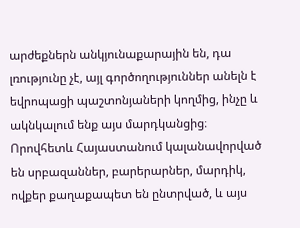արժեքներն անկյունաքարային են, դա լռությունը չէ, այլ գործողություններ անելն է եվրոպացի պաշտոնյաների կողմից, ինչը և ակնկալում ենք այս մարդկանցից։ Որովհետև Հայաստանում կալանավորված են սրբազաններ, բարերարներ, մարդիկ, ովքեր քաղաքապետ են ընտրված, և այս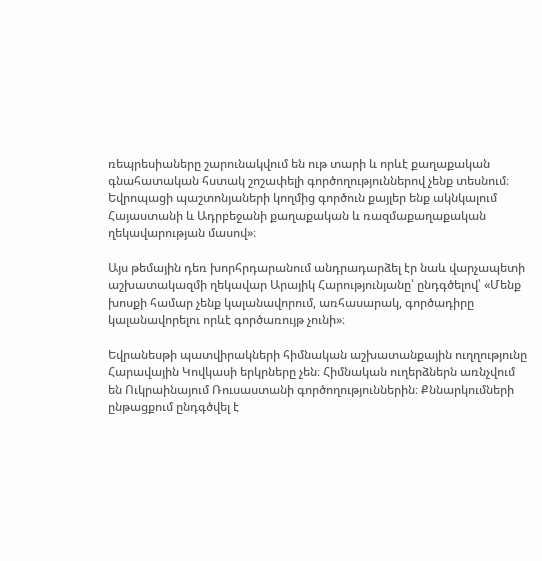ռեպրեսիաները շարունակվում են ութ տարի և որևէ քաղաքական գնահատական հստակ շոշափելի գործողություններով չենք տեսնում։ Եվրոպացի պաշտոնյաների կողմից գործուն քայլեր ենք ակնկալում Հայաստանի և Ադրբեջանի քաղաքական և ռազմաքաղաքական ղեկավարության մասով»։

Այս թեմային դեռ խորհրդարանում անդրադարձել էր նաև վարչապետի աշխատակազմի ղեկավար Արայիկ Հարությունյանը՝ ընդգծելով՝ «Մենք խոսքի համար չենք կալանավորում, առհասարակ, գործադիրը կալանավորելու որևէ գործառույթ չունի»։

Եվրանեսթի պատվիրակների հիմնական աշխատանքային ուղղությունը Հարավային Կովկասի երկրները չեն։ Հիմնական ուղերձներն առնչվում են Ուկրաինայում Ռուսաստանի գործողություններին։ Քննարկումների ընթացքում ընդգծվել է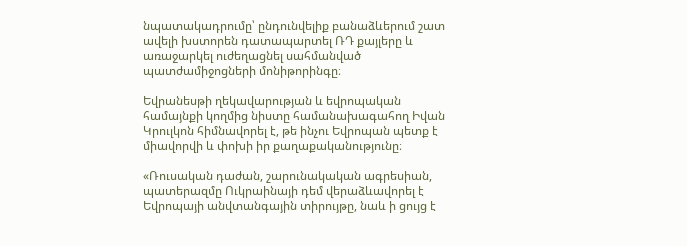նպատակադրումը՝ ընդունվելիք բանաձևերում շատ ավելի խստորեն դատապարտել ՌԴ քայլերը և առաջարկել ուժեղացնել սահմանված պատժամիջոցների մոնիթորինգը։

Եվրանեսթի ղեկավարության և եվրոպական համայնքի կողմից նիստը համանախագահող Իվան Կրուլկոն հիմնավորել է, թե ինչու Եվրոպան պետք է միավորվի և փոխի իր քաղաքականությունը։

«Ռուսական դաժան, շարունակական ագրեսիան, պատերազմը Ուկրաինայի դեմ վերաձևավորել է Եվրոպայի անվտանգային տիրույթը, նաև ի ցույց է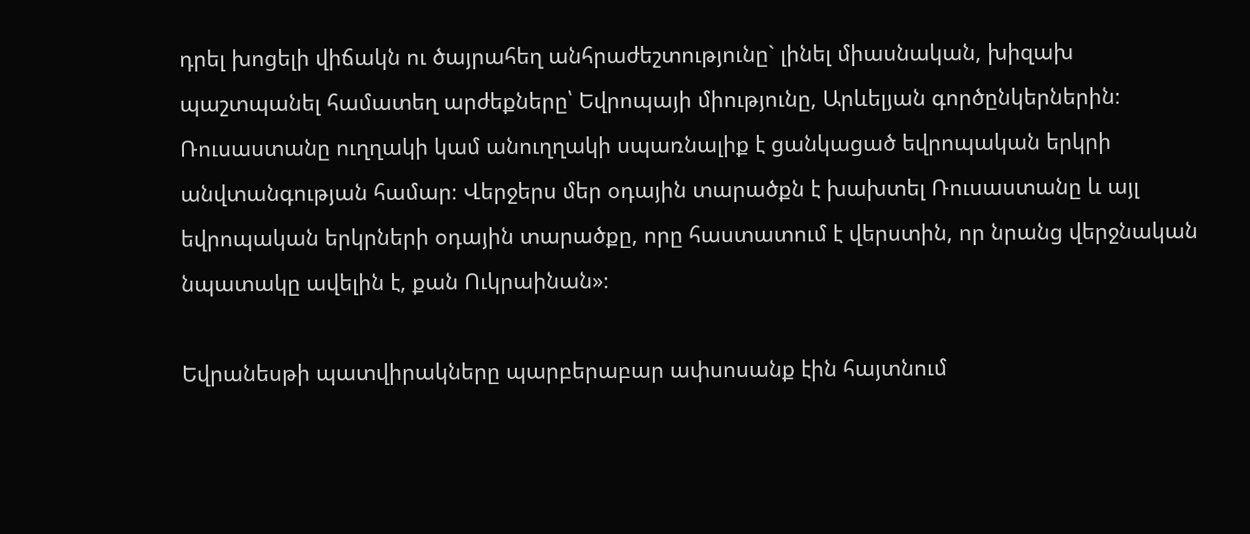դրել խոցելի վիճակն ու ծայրահեղ անհրաժեշտությունը` լինել միասնական, խիզախ պաշտպանել համատեղ արժեքները՝ Եվրոպայի միությունը, Արևելյան գործընկերներին։ Ռուսաստանը ուղղակի կամ անուղղակի սպառնալիք է ցանկացած եվրոպական երկրի անվտանգության համար։ Վերջերս մեր օդային տարածքն է խախտել Ռուսաստանը և այլ եվրոպական երկրների օդային տարածքը, որը հաստատում է վերստին, որ նրանց վերջնական նպատակը ավելին է, քան Ուկրաինան»։

Եվրանեսթի պատվիրակները պարբերաբար ափսոսանք էին հայտնում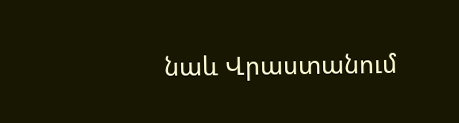նաև Վրաստանում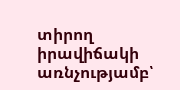տիրող իրավիճակի առնչությամբ՝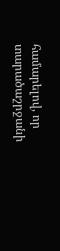համարելով, որ տարածաշրջանի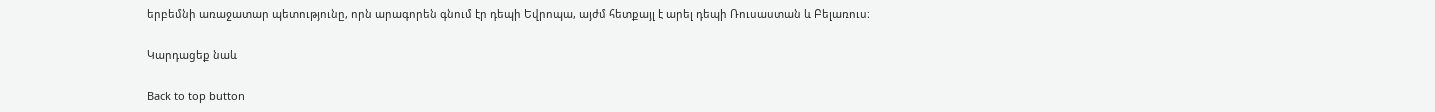երբեմնի առաջատար պետությունը, որն արագորեն գնում էր դեպի Եվրոպա, այժմ հետքայլ է արել դեպի Ռուսաստան և Բելառուս։

Կարդացեք նաև

Back to top button